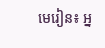មេរៀន៖ អ្ន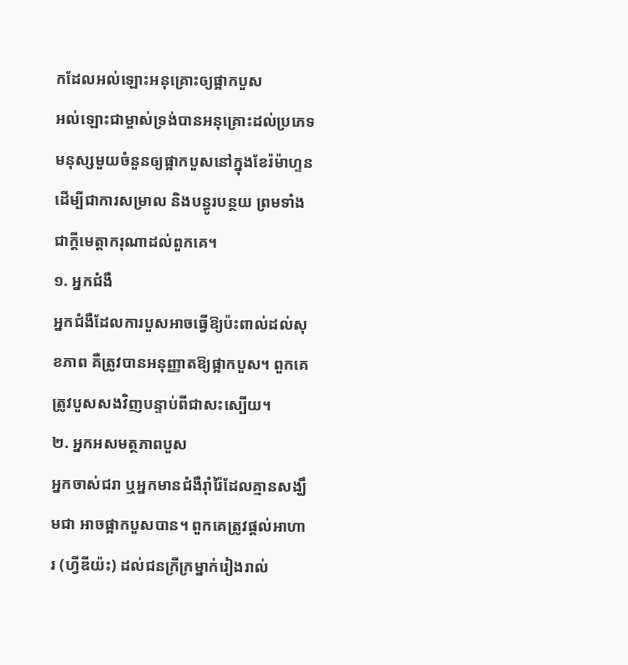កដែលអល់ឡោះអនុគ្រោះឲ្យផ្អាកបួស
អល់ឡោះជាម្ចាស់ទ្រង់បានអនុគ្រោះដល់ប្រភេទមនុស្សមួយចំនួនឲ្យផ្អាកបួសនៅក្នុងខែរ៉ម៉ាហ្ទន ដើម្បីជាការសម្រាល និងបន្ធូរបន្ថយ ព្រមទាំងជាក្តីមេត្តាករុណាដល់ពួកគេ។
១. អ្នកជំងឺ
អ្នកជំងឺដែលការបួសអាចធ្វើឱ្យប៉ះពាល់ដល់សុខភាព គឺត្រូវបានអនុញ្ញាតឱ្យផ្អាកបួស។ ពួកគេត្រូវបួសសងវិញបន្ទាប់ពីជាសះស្បើយ។
២. អ្នកអសមត្ថភាពបួស
អ្នកចាស់ជរា ឬអ្នកមានជំងឺរ៉ាំរ៉ៃដែលគ្មានសង្ឃឹមជា អាចផ្អាកបួសបាន។ ពួកគេត្រូវផ្តល់អាហារ (ហ្វីឌីយ៉ះ) ដល់ជនក្រីក្រម្នាក់រៀងរាល់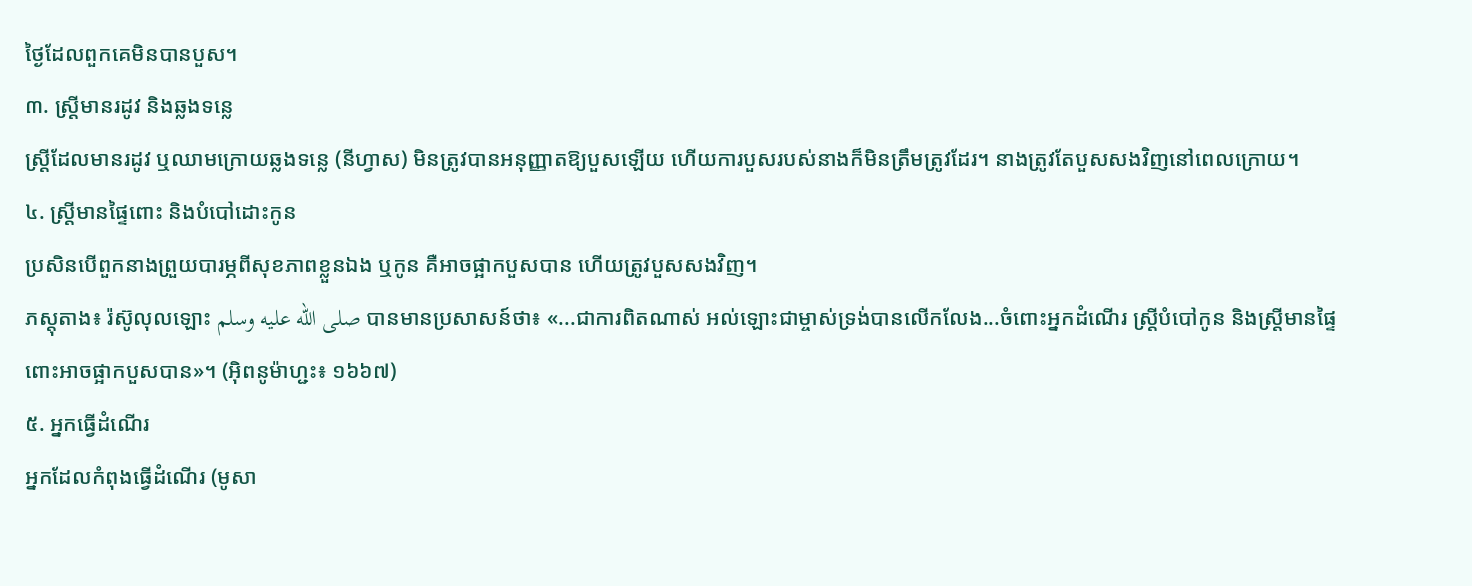ថ្ងៃដែលពួកគេមិនបានបួស។
៣. ស្ត្រីមានរដូវ និងឆ្លងទន្លេ
ស្ត្រីដែលមានរដូវ ឬឈាមក្រោយឆ្លងទន្លេ (នីហ្វាស) មិនត្រូវបានអនុញ្ញាតឱ្យបួសឡើយ ហើយការបួសរបស់នាងក៏មិនត្រឹមត្រូវដែរ។ នាងត្រូវតែបួសសងវិញនៅពេលក្រោយ។
៤. ស្ត្រីមានផ្ទៃពោះ និងបំបៅដោះកូន
ប្រសិនបើពួកនាងព្រួយបារម្ភពីសុខភាពខ្លួនឯង ឬកូន គឺអាចផ្អាកបួសបាន ហើយត្រូវបួសសងវិញ។
ភស្តុតាង៖ រ៉ស៊ូលុលឡោះ صلى الله عليه وسلم បានមានប្រសាសន៍ថា៖ «...ជាការពិតណាស់ អល់ឡោះជាម្ចាស់ទ្រង់បានលើកលែង...ចំពោះអ្នកដំណើរ ស្ត្រីបំបៅកូន និងស្រ្តីមានផ្ទៃពោះអាចផ្អាកបួសបាន»។ (អ៊ិពនូម៉ាហ្ជះ៖ ១៦៦៧)
៥. អ្នកធ្វើដំណើរ
អ្នកដែលកំពុងធ្វើដំណើរ (មូសា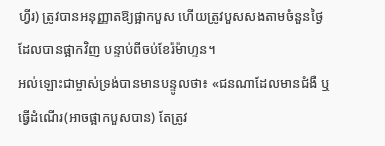ហ្វីរ) ត្រូវបានអនុញ្ញាតឱ្យផ្អាកបួស ហើយត្រូវបួសសងតាមចំនួនថ្ងៃដែលបានផ្អាកវិញ បន្ទាប់ពីចប់ខែរ៉ម៉ាហ្ទន។
អល់ឡោះជាម្ចាស់ទ្រង់បានមានបន្ទូលថា៖ «ជនណាដែលមានជំងឺ ឬធ្វើដំណើរ(អាចផ្អាកបួសបាន) តែត្រូវ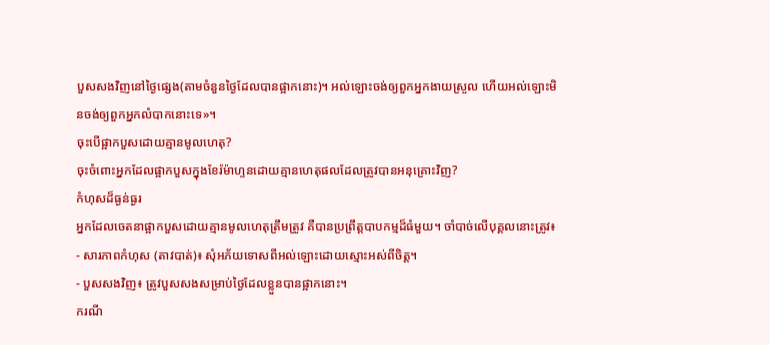បួសសងវិញនៅថ្ងៃផេ្សង(តាមចំនួនថ្ងៃដែលបានផ្អាកនោះ)។ អល់ឡោះចង់ឲ្យពួកអ្នកងាយស្រួល ហើយអល់ឡោះមិនចង់ឲ្យពួកអ្នកលំបាកនោះទេ»។
ចុះបើផ្អាកបួសដោយគ្មានមូលហេតុ?
ចុះចំពោះអ្នកដែលផ្អាកបួសក្នុងខែរ៉ម៉ាហ្ទនដោយគ្មានហេតុផលដែលត្រូវបានអនុគ្រោះវិញ?
កំហុសដ៏ធ្ងន់ធ្ងរ
អ្នកដែលចេតនាផ្អាកបួសដោយគ្មានមូលហេតុត្រឹមត្រូវ គឺបានប្រព្រឹត្តបាបកម្មដ៏ធំមួយ។ ចាំបាច់លើបុគ្គលនោះត្រូវ៖
- សារភាពកំហុស (តាវបាត់)៖ សុំអភ័យទោសពីអល់ឡោះដោយស្មោះអស់ពីចិត្ត។
- បួសសងវិញ៖ ត្រូវបួសសងសម្រាប់ថ្ងៃដែលខ្លួនបានផ្អាកនោះ។
ករណី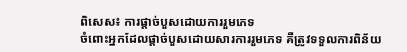ពិសេស៖ ការផ្តាច់បួសដោយការរួមភេទ
ចំពោះអ្នកដែលផ្តាច់បួសដោយសារការរួមភេទ គឺត្រូវទទួលការពិន័យ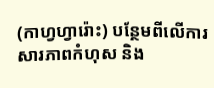(កាហ្វហ្វារ៉ោះ) បន្ថែមពីលើការសារភាពកំហុស និង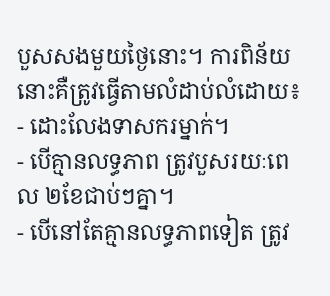បួសសងមួយថ្ងៃនោះ។ ការពិន័យនោះគឺត្រូវធ្វើតាមលំដាប់លំដោយ៖
- ដោះលែងទាសករម្នាក់។
- បើគ្មានលទ្ធភាព ត្រូវបួសរយៈពេល ២ខែជាប់ៗគ្នា។
- បើនៅតែគ្មានលទ្ធភាពទៀត ត្រូវ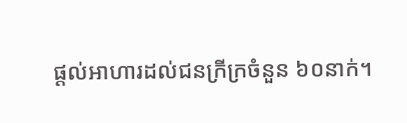ផ្តល់អាហារដល់ជនក្រីក្រចំនួន ៦០នាក់។